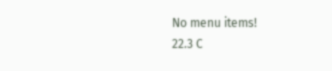No menu items!
22.3 C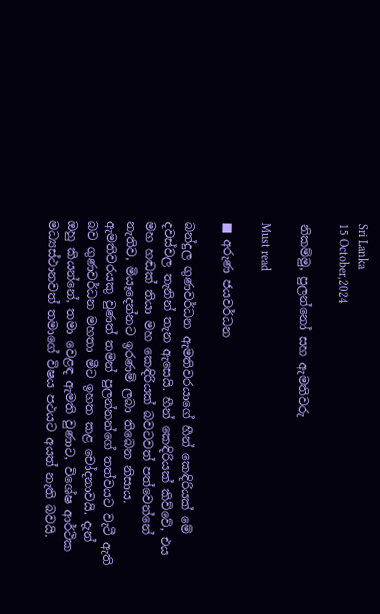Sri Lanka
15 October,2024

නිකම්මු, පුලන්නෝ සහ ඇමතිවරු

Must read

■ අරුණ ජයවර්ධන

බන්දුල ගුණවර්ධන ඇමතිවරයාගේ හීන් කෙඳිරියක් මේ දවස්වල තැනින් තැන ඇසෙයි. හීන් කෙඳිරියක් කිව්වේ, එය මහ හඬක් තියා මහ කෙඳිරියක් බවටවත් පත්වෙන්නේ නැතිව, මියෑදෙන්නට ඉරණම් ලබා තිබෙන නිසාය.
ඇමතිවරයකු වුණත් තමන් පුලන්නන්ගේ තත්වයට වැටී ඇති බව ගුණවර්ධන මහතා මීට ඉහත කළ චෝදනාවයි. දැන් ඔහු කියන්නේ, තමා වෙළඳ ඇමති වුණාට, විශේෂ ආර්ථික මධ්‍යස්ථානවත් තමාගේ විෂය පථයට අයත් නැති බවයි.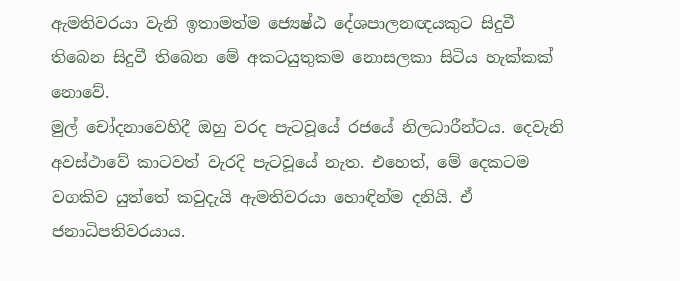ඇමතිවරයා වැනි ඉතාමත්ම ජ්‍යෙෂ්ඨ දේශපාලනඥයකුට සිදුවී තිබෙන සිදුවී තිබෙන මේ අකටයුතුකම නොසලකා සිටිය හැක්කක් නොවේ.
මුල් චෝදනාවෙහිදී ඔහු වරද පැටවූයේ රජයේ නිලධාරීන්ටය. දෙවැනි අවස්ථාවේ කාටවත් වැරදි පැටවූයේ නැත. එහෙත්, මේ දෙකටම වගකිව යුත්තේ කවුදැයි ඇමතිවරයා හොඳින්ම දනියි. ඒ ජනාධිපතිවරයාය.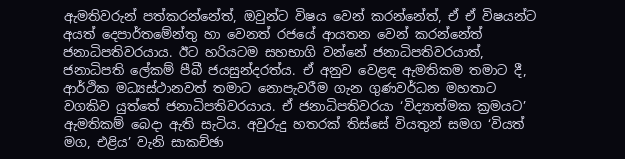ඇමතිවරුන් පත්කරන්නේත්, ඔවුන්ට විෂය වෙන් කරන්නේත්, ඒ ඒ විෂයන්ට අයත් දෙපාර්තමේන්තු හා වෙනත් රජයේ ආයතන වෙන් කරන්නේත් ජනාධිපතිවරයාය. ඊට හරියටම සහභාගි වන්නේ ජනාධිපතිවරයාත්, ජනාධිපති ලේකම් පීබී ජයසුන්දරත්ය. ඒ අනුව වෙළඳ ඇමතිකම තමාට දී, ආර්ථික මධ්‍යස්ථානවත් තමාට නොපැවරීම ගැන ගුණවර්ධන මහතාට වගකිව යුත්තේ ජනාධිපතිවරයාය. ඒ ජනාධිපතිවරයා ‘විද්‍යාත්මක ක්‍රමයට’ ඇමතිකම් බෙදා ඇති සැටිය. අවුරුදු හතරක් තිස්සේ වියතුන් සමග ‘වියත් මග, එළිය’ වැනි සාකච්ඡා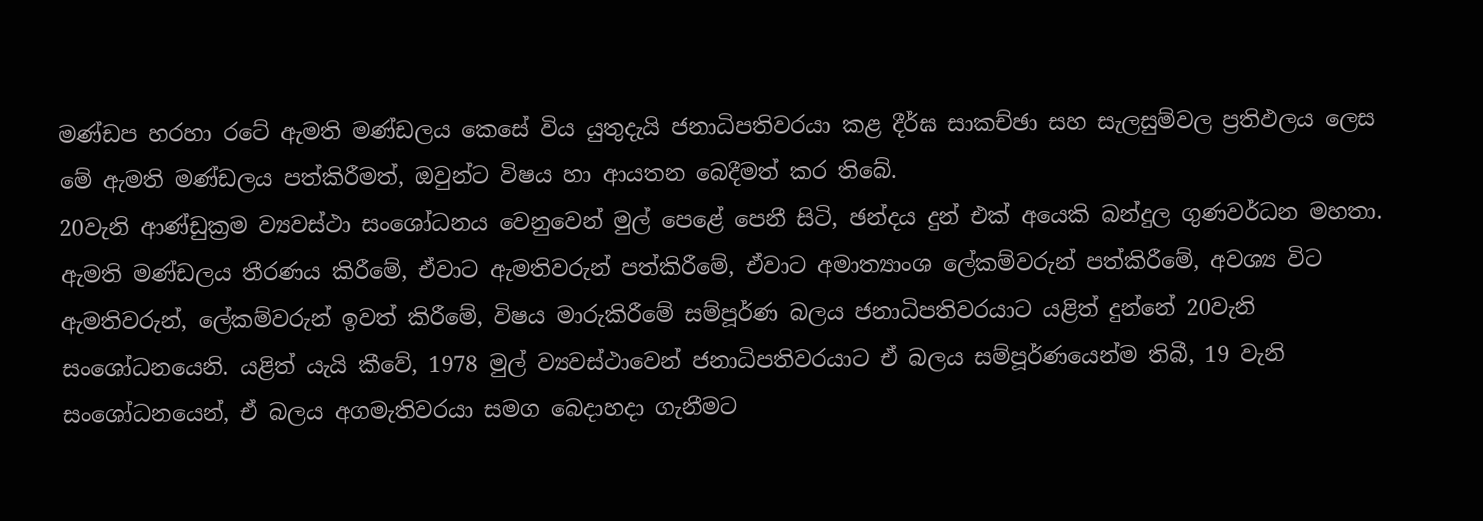මණ්ඩප හරහා රටේ ඇමති මණ්ඩලය කෙසේ විය යුතුදැයි ජනාධිපතිවරයා කළ දීර්ඝ සාකච්ඡා සහ සැලසුම්වල ප්‍රතිඵලය ලෙස මේ ඇමති මණ්ඩලය පත්කිරීමත්, ඔවුන්ට විෂය හා ආයතන බෙදීමත් කර තිබේ.
20වැනි ආණ්ඩුක්‍රම ව්‍යවස්ථා සංශෝධනය වෙනුවෙන් මුල් පෙළේ පෙනී සිටි, ඡන්දය දුන් එක් අයෙකි බන්දුල ගුණවර්ධන මහතා. ඇමති මණ්ඩලය තීරණය කිරීමේ, ඒවාට ඇමතිවරුන් පත්කිරීමේ, ඒවාට අමාත්‍යාංශ ලේකම්වරුන් පත්කිරීමේ, අවශ්‍ය විට ඇමතිවරුන්, ලේකම්වරුන් ඉවත් කිරීමේ, විෂය මාරුකිරීමේ සම්පූර්ණ බලය ජනාධිපතිවරයාට යළිත් දුන්නේ 20වැනි සංශෝධනයෙනි. යළිත් යැයි කීවේ, 1978 මුල් ව්‍යවස්ථාවෙන් ජනාධිපතිවරයාට ඒ බලය සම්පූර්ණයෙන්ම තිබී, 19 වැනි සංශෝධනයෙන්, ඒ බලය අගමැතිවරයා සමග බෙදාහදා ගැනීමට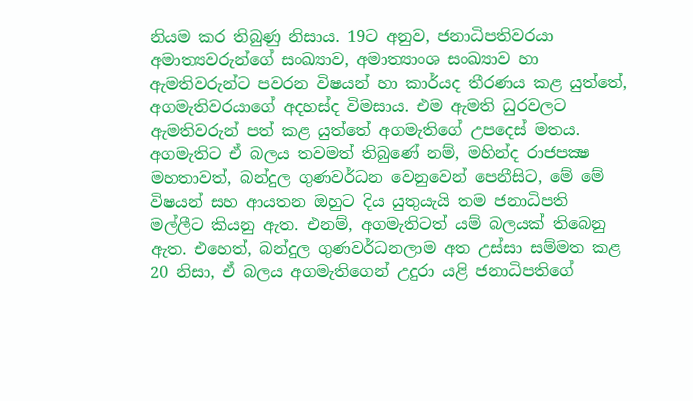නියම කර තිබුණු නිසාය. 19ට අනුව, ජනාධිපතිවරයා අමාත්‍යවරුන්ගේ සංඛ්‍යාව, අමාත්‍යාංශ සංඛ්‍යාව හා ඇමතිවරුන්ට පවරන විෂයන් හා කාර්යද තීරණය කළ යුත්තේ, අගමැතිවරයාගේ අදහස්ද විමසාය. එම ඇමති ධුරවලට ඇමතිවරුන් පත් කළ යුත්තේ අගමැතිගේ උපදෙස් මතය.
අගමැතිට ඒ බලය තවමත් තිබුණේ නම්, මහින්ද රාජපක්‍ෂ මහතාවත්, බන්දුල ගුණවර්ධන වෙනුවෙන් පෙනීසිට, මේ මේ විෂයන් සහ ආයතන ඔහුට දිය යුතුයැයි තම ජනාධිපති මල්ලීට කියනු ඇත. එනම්, අගමැතිටත් යම් බලයක් තිබෙනු ඇත. එහෙත්, බන්දුල ගුණවර්ධනලාම අත උස්සා සම්මත කළ 20 නිසා, ඒ බලය අගමැතිගෙන් උදුරා යළි ජනාධිපතිගේ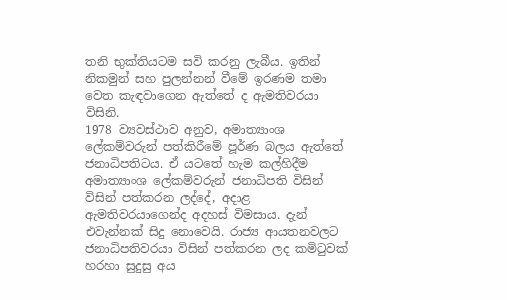තනි භුක්තියටම සවි කරනු ලැබීය. ඉතින් නිකමුන් සහ පුලන්නන් වීමේ ඉරණම තමා වෙත කැඳවාගෙන ඇත්තේ ද ඇමතිවරයා විසිනි.
1978 ව්‍යවස්ථාව අනුව, අමාත්‍යාංශ ලේකම්වරුන් පත්කිරීමේ පූර්ණ බලය ඇත්තේ ජනාධිපතිටය. ඒ යටතේ හැම කල්හිදීම අමාත්‍යාංශ ලේකම්වරුන් ජනාධිපති විසින් විසින් පත්කරන ලද්දේ, අදාළ ඇමතිවරයාගෙන්ද අදහස් විමසාය. දැන් එවැන්නක් සිදු නොවෙයි. රාජ්‍ය ආයතනවලට ජනාධිපතිවරයා විසින් පත්කරන ලද කමිටුවක් හරහා සුදුසු අය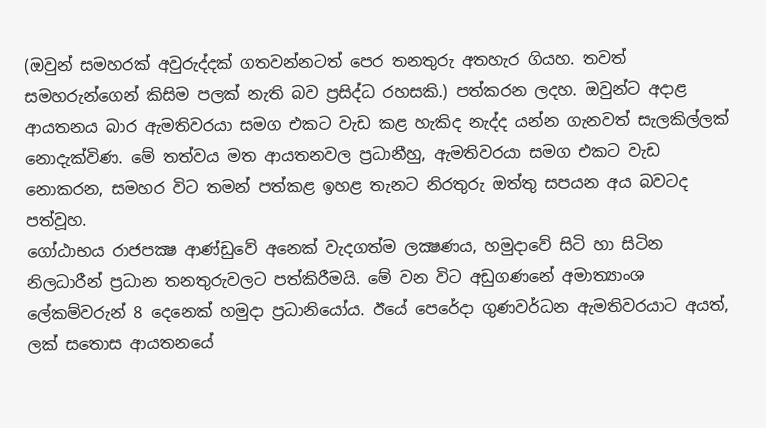(ඔවුන් සමහරක් අවුරුද්දක් ගතවන්නටත් පෙර තනතුරු අතහැර ගියහ. තවත් සමහරුන්ගෙන් කිසිම පලක් නැති බව ප්‍රසිද්ධ රහසකි.) පත්කරන ලදහ. ඔවුන්ට අදාළ ආයතනය බාර ඇමතිවරයා සමග එකට වැඩ කළ හැකිද නැද්ද යන්න ගැනවත් සැලකිල්ලක් නොදැක්විණ. මේ තත්වය මත ආයතනවල ප්‍රධානීහු, ඇමතිවරයා සමග එකට වැඩ නොකරන, සමහර විට තමන් පත්කළ ඉහළ තැනට නිරතුරු ඔත්තු සපයන අය බවටද පත්වූහ.
ගෝඨාභය රාජපක්‍ෂ ආණ්ඩුවේ අනෙක් වැදගත්ම ලක්‍ෂණය, හමුදාවේ සිටි හා සිටින නිලධාරීන් ප්‍රධාන තනතුරුවලට පත්කිරීමයි. මේ වන විට අඩුගණනේ අමාත්‍යාංශ ලේකම්වරුන් 8 දෙනෙක් හමුදා ප්‍රධානියෝය. ඊයේ පෙරේදා ගුණවර්ධන ඇමතිවරයාට අයත්, ලක් සතොස ආයතනයේ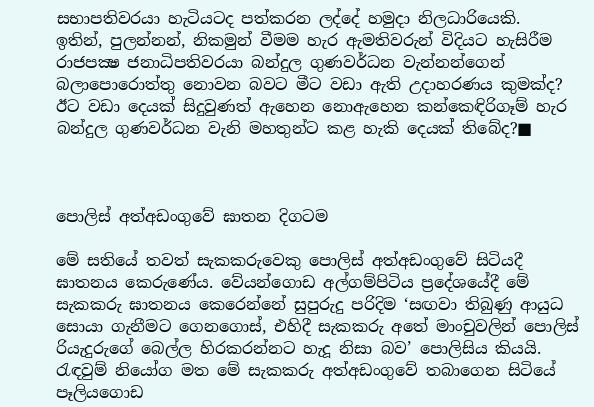සභාපතිවරයා හැටියටද පත්කරන ලද්දේ හමුදා නිලධාරියෙකි.
ඉතින්, පුලන්නන්, නිකමුන් වීමම හැර ඇමතිවරුන් විදියට හැසිරීම රාජපක්‍ෂ ජනාධිපතිවරයා බන්දුල ගුණවර්ධන වැන්නන්ගෙන් බලාපොරොත්තු නොවන බවට මීට වඩා ඇති උදාහරණය කුමක්ද? ඊට වඩා දෙයක් සිදුවුණත් ඇහෙන නොඇහෙන කන්කෙඳිරිගෑම් හැර බන්දුල ගුණවර්ධන වැනි මහතුන්ට කළ හැකි දෙයක් තිබේද?■



පොලිස් අත්අඩංගුවේ ඝාතන දිගටම

මේ සතියේ තවත් සැකකරුවෙකු පොලිස් අත්අඩංගුවේ සිටියදී ඝාතනය කෙරුණේය. වේයන්ගොඩ අල්ගම්පිටිය ප්‍රදේශයේදී මේ සැකකරු ඝාතනය කෙරෙන්නේ සුපුරුදු පරිදිම ‘සඟවා තිබුණු ආයුධ සොයා ගැනීමට ගෙනගොස්, එහිදී සැකකරු අතේ මාංචුවලින් පොලිස් රියැදුරුගේ බෙල්ල හිරකරන්නට හැදූ නිසා බව’ පොලිසිය කියයි.
රැඳවුම් නියෝග මත මේ සැකකරු අත්අඩංගුවේ තබාගෙන සිටියේ පෑලියගොඩ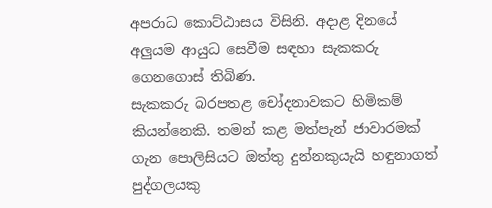අපරාධ කොට්ඨාසය විසිනි. අදාළ දිනයේ අලුයම ආයුධ සෙවීම සඳහා සැකකරු ගෙනගොස් තිබිණ.
සැකකරු බරපතළ චෝදනාවකට හිමිකම් කියන්නෙකි. තමන් කළ මත්පැන් ජාවාරමක් ගැන පොලිසියට ඔත්තු දුන්නකුයැයි හඳුනාගත් පුද්ගලයකු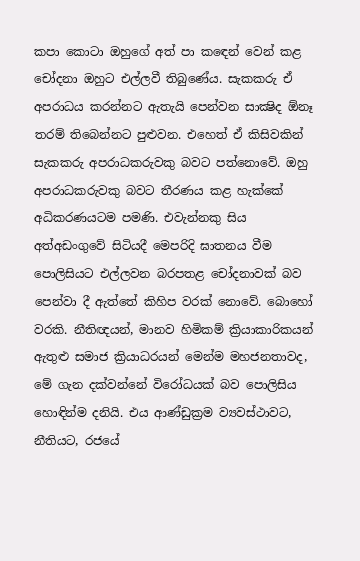කපා කොටා ඔහුගේ අත් පා කඳෙන් වෙන් කළ චෝදනා ඔහුට එල්ලවී තිබුණේය. සැකකරු ඒ අපරාධය කරන්නට ඇතැයි පෙන්වන සාක්‍ෂිද ඕනෑ තරම් තිබෙන්නට පුළුවන. එහෙත් ඒ කිසිවකින් සැකකරු අපරාධකරුවකු බවට පත්නොවේ. ඔහු අපරාධකරුවකු බවට තීරණය කළ හැක්කේ අධිකරණයටම පමණි. එවැන්නකු සිය අත්අඩංගුවේ සිටියදී මෙපරිදි ඝාතනය වීම පොලිසියට එල්ලවන බරපතළ චෝදනාවක් බව පෙන්වා දී ඇත්තේ කිහිප වරක් නොවේ. බොහෝ වරකි. නීතිඥයන්, මානව හිමිකම් ක්‍රියාකාරිකයන් ඇතුළු සමාජ ක්‍රියාධරයන් මෙන්ම මහජනතාවද, මේ ගැන දක්වන්නේ විරෝධයක් බව පොලිසිය හොඳින්ම දනියි. එය ආණ්ඩුක්‍රම ව්‍යවස්ථාවට, නීතියට, රජයේ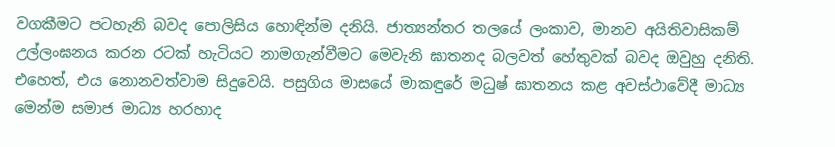වගකීමට පටහැනි බවද පොලිසිය හොඳින්ම දනියි. ජාත්‍යන්තර තලයේ ලංකාව, මානව අයිතිවාසිකම් උල්ලංඝනය කරන රටක් හැටියට නාමගැන්වීමට මෙවැනි ඝාතනද බලවත් හේතුවක් බවද ඔවුහු දනිති. එහෙත්, එය නොනවත්වාම සිදුවෙයි. පසුගිය මාසයේ මාකඳුරේ මධුෂ් ඝාතනය කළ අවස්ථාවේදී මාධ්‍ය මෙන්ම සමාජ මාධ්‍ය හරහාද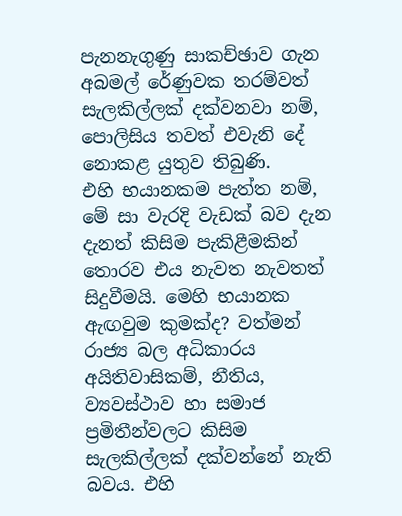පැනනැගුණු සාකච්ඡාව ගැන අබමල් රේණුවක තරම්වත් සැලකිල්ලක් දක්වනවා නම්, පොලිසිය තවත් එවැනි දේ නොකළ යුතුව තිබුණි.
එහි භයානකම පැත්ත නම්, මේ සා වැරදි වැඩක් බව දැන දැනත් කිසිම පැකිළීමකින් තොරව එය නැවත නැවතත් සිදුවීමයි. මෙහි භයානක ඇඟවුම කුමක්ද? වත්මන් රාජ්‍ය බල අධිකාරය අයිතිවාසිකම්, නීතිය, ව්‍යවස්ථාව හා සමාජ ප්‍රමිතීන්වලට කිසිම සැලකිල්ලක් දක්වන්නේ නැති බවය. එහි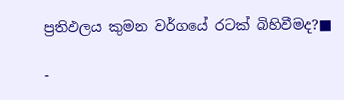ප්‍රතිඵලය කුමන වර්ගයේ රටක් බිහිවීමද?■

-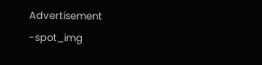Advertisement -spot_img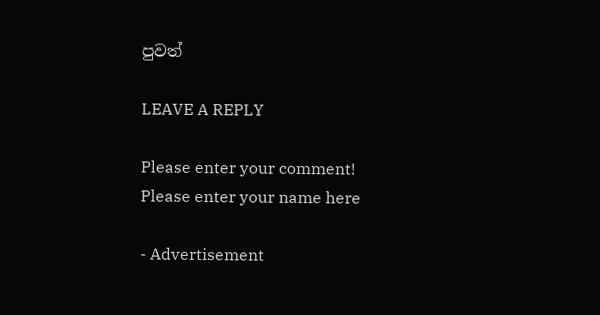පුවත්

LEAVE A REPLY

Please enter your comment!
Please enter your name here

- Advertisement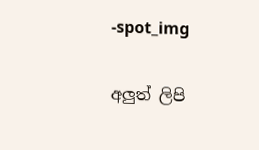-spot_img

අලුත් ලිපි